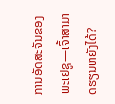ການອັດສະຈັນຂອງພະເຢຊູ—ເຈົ້າສາມາດຮຽນຫຍັງໄດ້?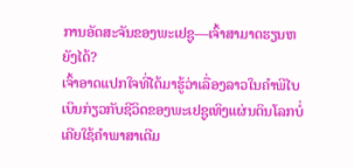ການອັດສະຈັນຂອງພະເຢຊູ—ເຈົ້າສາມາດຮຽນຫຍັງໄດ້?
ເຈົ້າອາດແປກໃຈທີ່ໄດ້ມາຮູ້ວ່າເລື່ອງລາວໃນຄຳພີໄບເບິນກ່ຽວກັບຊີວິດຂອງພະເຢຊູເທິງແຜ່ນດິນໂລກບໍ່ເຄີຍໃຊ້ຄຳພາສາເດີມ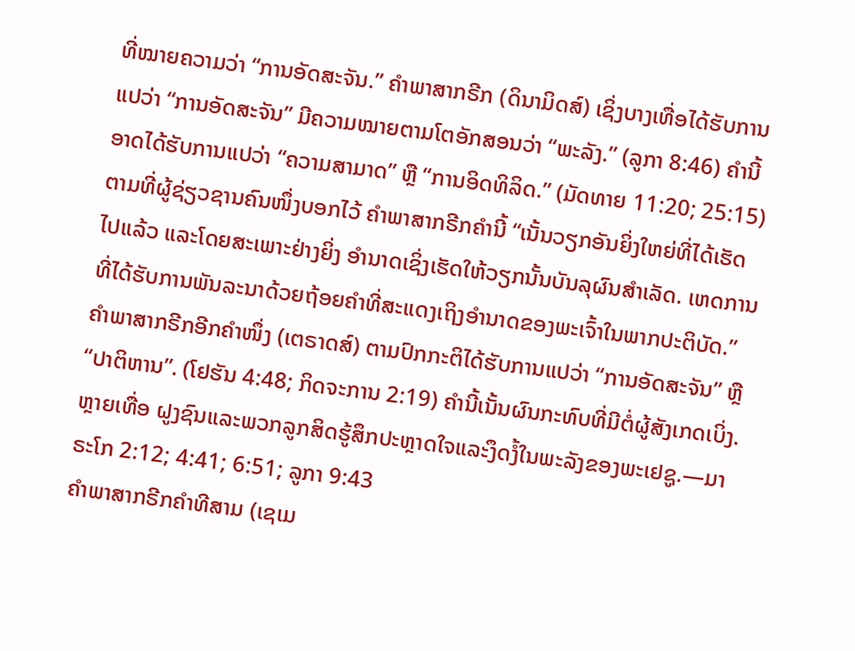ທີ່ໝາຍຄວາມວ່າ “ການອັດສະຈັນ.” ຄຳພາສາກຣີກ (ດິນາມິດສ໌) ເຊິ່ງບາງເທື່ອໄດ້ຮັບການແປວ່າ “ການອັດສະຈັນ” ມີຄວາມໝາຍຕາມໂຕອັກສອນວ່າ “ພະລັງ.” (ລູກາ 8:46) ຄຳນີ້ອາດໄດ້ຮັບການແປວ່າ “ຄວາມສາມາດ” ຫຼື “ການອິດທິລິດ.” (ມັດທາຍ 11:20; 25:15) ຕາມທີ່ຜູ້ຊ່ຽວຊານຄົນໜຶ່ງບອກໄວ້ ຄຳພາສາກຣີກຄຳນີ້ “ເນັ້ນວຽກອັນຍິ່ງໃຫຍ່ທີ່ໄດ້ເຮັດໄປແລ້ວ ແລະໂດຍສະເພາະຢ່າງຍິ່ງ ອຳນາດເຊິ່ງເຮັດໃຫ້ວຽກນັ້ນບັນລຸຜົນສຳເລັດ. ເຫດການທີ່ໄດ້ຮັບການພັນລະນາດ້ວຍຖ້ອຍຄຳທີ່ສະແດງເຖິງອຳນາດຂອງພະເຈົ້າໃນພາກປະຕິບັດ.”
ຄຳພາສາກຣີກອີກຄຳໜຶ່ງ (ເຕຣາດສ໌) ຕາມປົກກະຕິໄດ້ຮັບການແປວ່າ “ການອັດສະຈັນ” ຫຼື “ປາຕິຫານ”. (ໂຢຮັນ 4:48; ກິດຈະການ 2:19) ຄຳນີ້ເນັ້ນຜົນກະທົບທີ່ມີຕໍ່ຜູ້ສັງເກດເບິ່ງ. ຫຼາຍເທື່ອ ຝູງຊົນແລະພວກລູກສິດຮູ້ສຶກປະຫຼາດໃຈແລະງຶດງໍ້ໃນພະລັງຂອງພະເຢຊູ.—ມາຣະໂກ 2:12; 4:41; 6:51; ລູກາ 9:43
ຄຳພາສາກຣີກຄຳທີສາມ (ເຊເມ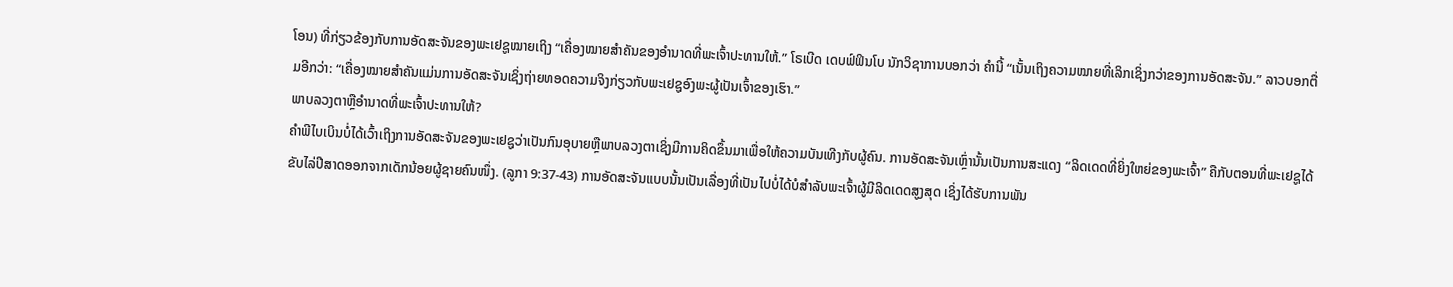ໂອນ) ທີ່ກ່ຽວຂ້ອງກັບການອັດສະຈັນຂອງພະເຢຊູໝາຍເຖິງ “ເຄື່ອງໝາຍສຳຄັນຂອງອຳນາດທີ່ພະເຈົ້າປະທານໃຫ້.” ໂຣເບີດ ເດບຟ໌ຟິນໂບ ນັກວິຊາການບອກວ່າ ຄຳນີ້ “ເນັ້ນເຖິງຄວາມໝາຍທີ່ເລິກເຊິ່ງກວ່າຂອງການອັດສະຈັນ.” ລາວບອກຕື່ມອີກວ່າ: “ເຄື່ອງໝາຍສຳຄັນແມ່ນການອັດສະຈັນເຊິ່ງຖ່າຍທອດຄວາມຈິງກ່ຽວກັບພະເຢຊູອົງພະຜູ້ເປັນເຈົ້າຂອງເຮົາ.”
ພາບລວງຕາຫຼືອຳນາດທີ່ພະເຈົ້າປະທານໃຫ້?
ຄຳພີໄບເບິນບໍ່ໄດ້ເວົ້າເຖິງການອັດສະຈັນຂອງພະເຢຊູວ່າເປັນກົນອຸບາຍຫຼືພາບລວງຕາເຊິ່ງມີການຄິດຂຶ້ນມາເພື່ອໃຫ້ຄວາມບັນເທີງກັບຜູ້ຄົນ. ການອັດສະຈັນເຫຼົ່ານັ້ນເປັນການສະແດງ “ລິດເດດທີ່ຍິ່ງໃຫຍ່ຂອງພະເຈົ້າ” ຄືກັບຕອນທີ່ພະເຢຊູໄດ້ຂັບໄລ່ປີສາດອອກຈາກເດັກນ້ອຍຜູ້ຊາຍຄົນໜຶ່ງ. (ລູກາ 9:37-43) ການອັດສະຈັນແບບນັ້ນເປັນເລື່ອງທີ່ເປັນໄປບໍ່ໄດ້ບໍສຳລັບພະເຈົ້າຜູ້ມີລິດເດດສູງສຸດ ເຊິ່ງໄດ້ຮັບການພັນ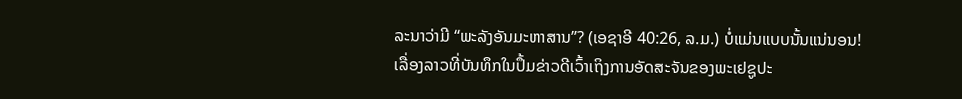ລະນາວ່າມີ “ພະລັງອັນມະຫາສານ”? (ເອຊາອີ 40:26, ລ.ມ.) ບໍ່ແມ່ນແບບນັ້ນແນ່ນອນ!
ເລື່ອງລາວທີ່ບັນທຶກໃນປຶ້ມຂ່າວດີເວົ້າເຖິງການອັດສະຈັນຂອງພະເຢຊູປະ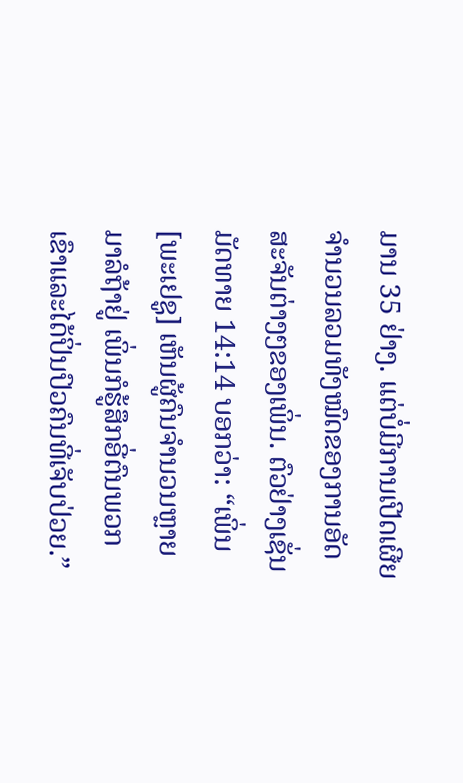ມານ 35 ຢ່າງ. ແຕ່ບໍ່ມີການເປີດເຜີຍຈຳນວນລວມທັງໝົດຂອງການອັດສະຈັນຕ່າງໆຂອງເພິ່ນ. ຕົວຢ່າງເຊັ່ນ ມັດທາຍ 14:14 ບອກວ່າ: “ເພິ່ນ [ພະເຢຊູ] ເຫັນຜູ້ຄົນຈຳນວນຫຼາຍມາລໍຖ້າຢູ່ ເພິ່ນກໍຮູ້ສຶກອີ່ຕົນພວກເຂົາແລະໄດ້ປິ່ນປົວຄົນທີ່ເຈັບປ່ວຍ.”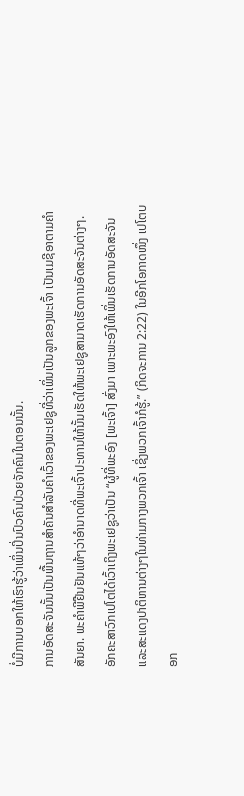ບໍ່ມີການບອກໃຫ້ເຮົາຮູ້ວ່າເພິ່ນປິ່ນປົວຄົນປ່ວຍຈັກຄົນໃນຕອນນັ້ນ.
ການອັດສະຈັນນັ້ນເປັນພື້ນຖານສຳຄັນສຳລັບຄຳເວົ້າຂອງພະເຢຊູທີ່ວ່າເພິ່ນເປັນລູກຂອງພະເຈົ້າ ເປັນເມຊີອາຕາມຄຳສັນຍາ. ພະຄຳພີຢືນຢັນແທ້ໆວ່າອຳນາດທີ່ພະເຈົ້າປະທານໃຫ້ນັ້ນເຮັດໃຫ້ພະເຢຊູສາມາດເຮັດການອັດສະຈັນຕ່າງໆ. ອັກຄະສາວົກເປໂຕໄດ້ເວົ້າເຖິງພະເຢຊູວ່າເປັນ “ຜູ້ທີ່ພະອົງ [ພະເຈົ້າ] ສົ່ງມາ ເພາະພະອົງໃຫ້ເພິ່ນເຮັດການອັດສະຈັນແລະສະແດງປາຕິຫານຕ່າງໆໃນທ່າມກາງພວກເຈົ້າ ເຊິ່ງພວກເຈົ້າກໍຮູ້.” (ກິດຈະການ 2:22) ໃນອີກໂອກາດໜຶ່ງ ເປໂຕບອກ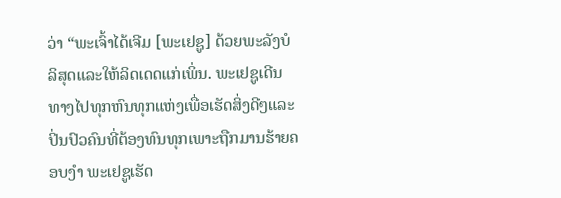ວ່າ “ພະເຈົ້າໄດ້ເຈີມ [ພະເຢຊູ] ດ້ວຍພະລັງບໍລິສຸດແລະໃຫ້ລິດເດດແກ່ເພິ່ນ. ພະເຢຊູເດີນທາງໄປທຸກຫົນທຸກແຫ່ງເພື່ອເຮັດສິ່ງດີໆແລະປິ່ນປົວຄົນທີ່ຕ້ອງທົນທຸກເພາະຖືກມານຮ້າຍຄອບງຳ ພະເຢຊູເຮັດ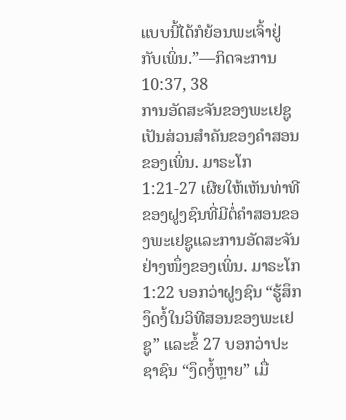ແບບນີ້ໄດ້ກໍຍ້ອນພະເຈົ້າຢູ່ກັບເພິ່ນ.”—ກິດຈະການ 10:37, 38
ການອັດສະຈັນຂອງພະເຢຊູເປັນສ່ວນສຳຄັນຂອງຄຳສອນຂອງເພິ່ນ. ມາຣະໂກ 1:21-27 ເຜີຍໃຫ້ເຫັນທ່າທີຂອງຝູງຊົນທີ່ມີຕໍ່ຄຳສອນຂອງພະເຢຊູແລະການອັດສະຈັນຢ່າງໜຶ່ງຂອງເພິ່ນ. ມາຣະໂກ 1:22 ບອກວ່າຝູງຊົນ “ຮູ້ສຶກງຶດງໍ້ໃນວິທີສອນຂອງພະເຢຊູ” ແລະຂໍ້ 27 ບອກວ່າປະຊາຊົນ “ງຶດງໍ້ຫຼາຍ” ເມື່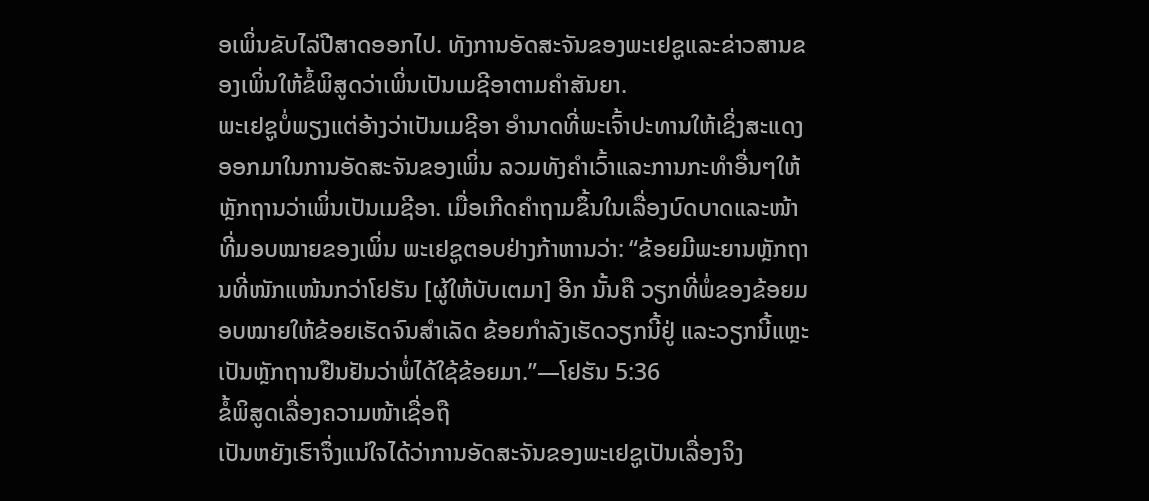ອເພິ່ນຂັບໄລ່ປີສາດອອກໄປ. ທັງການອັດສະຈັນຂອງພະເຢຊູແລະຂ່າວສານຂອງເພິ່ນໃຫ້ຂໍ້ພິສູດວ່າເພິ່ນເປັນເມຊີອາຕາມຄຳສັນຍາ.
ພະເຢຊູບໍ່ພຽງແຕ່ອ້າງວ່າເປັນເມຊີອາ ອຳນາດທີ່ພະເຈົ້າປະທານໃຫ້ເຊິ່ງສະແດງອອກມາໃນການອັດສະຈັນຂອງເພິ່ນ ລວມທັງຄຳເວົ້າແລະການກະທຳອື່ນໆໃຫ້ຫຼັກຖານວ່າເພິ່ນເປັນເມຊີອາ. ເມື່ອເກີດຄຳຖາມຂຶ້ນໃນເລື່ອງບົດບາດແລະໜ້າທີ່ມອບໝາຍຂອງເພິ່ນ ພະເຢຊູຕອບຢ່າງກ້າຫານວ່າ: “ຂ້ອຍມີພະຍານຫຼັກຖານທີ່ໜັກແໜ້ນກວ່າໂຢຮັນ [ຜູ້ໃຫ້ບັບເຕມາ] ອີກ ນັ້ນຄື ວຽກທີ່ພໍ່ຂອງຂ້ອຍມອບໝາຍໃຫ້ຂ້ອຍເຮັດຈົນສຳເລັດ ຂ້ອຍກຳລັງເຮັດວຽກນີ້ຢູ່ ແລະວຽກນີ້ແຫຼະເປັນຫຼັກຖານຢືນຢັນວ່າພໍ່ໄດ້ໃຊ້ຂ້ອຍມາ.”—ໂຢຮັນ 5:36
ຂໍ້ພິສູດເລື່ອງຄວາມໜ້າເຊື່ອຖື
ເປັນຫຍັງເຮົາຈຶ່ງແນ່ໃຈໄດ້ວ່າການອັດສະຈັນຂອງພະເຢຊູເປັນເລື່ອງຈິງ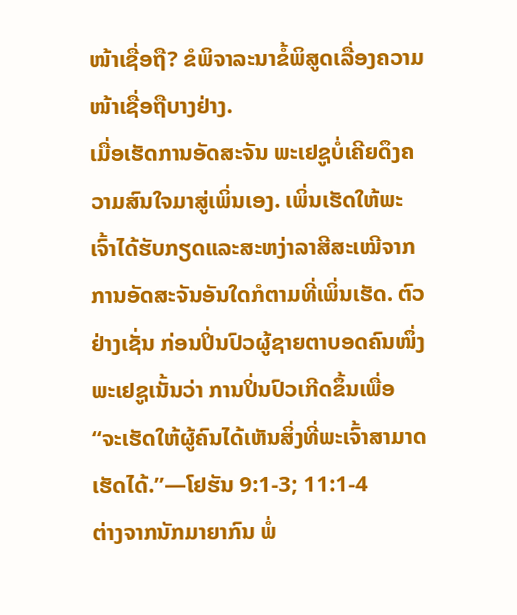ໜ້າເຊື່ອຖື? ຂໍພິຈາລະນາຂໍ້ພິສູດເລື່ອງຄວາມໜ້າເຊື່ອຖືບາງຢ່າງ.
ເມື່ອເຮັດການອັດສະຈັນ ພະເຢຊູບໍ່ເຄີຍດຶງຄວາມສົນໃຈມາສູ່ເພິ່ນເອງ. ເພິ່ນເຮັດໃຫ້ພະເຈົ້າໄດ້ຮັບກຽດແລະສະຫງ່າລາສີສະເໝີຈາກການອັດສະຈັນອັນໃດກໍຕາມທີ່ເພິ່ນເຮັດ. ຕົວຢ່າງເຊັ່ນ ກ່ອນປິ່ນປົວຜູ້ຊາຍຕາບອດຄົນໜຶ່ງ ພະເຢຊູເນັ້ນວ່າ ການປິ່ນປົວເກີດຂຶ້ນເພື່ອ “ຈະເຮັດໃຫ້ຜູ້ຄົນໄດ້ເຫັນສິ່ງທີ່ພະເຈົ້າສາມາດເຮັດໄດ້.”—ໂຢຮັນ 9:1-3; 11:1-4
ຕ່າງຈາກນັກມາຍາກົນ ພໍ່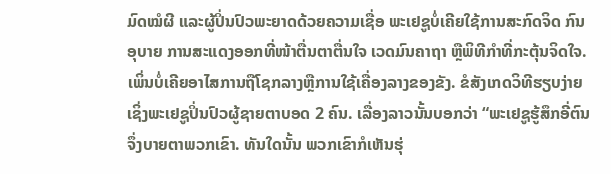ມົດໝໍຜີ ແລະຜູ້ປິ່ນປົວພະຍາດດ້ວຍຄວາມເຊື່ອ ພະເຢຊູບໍ່ເຄີຍໃຊ້ການສະກົດຈິດ ກົນອຸບາຍ ການສະແດງອອກທີ່ໜ້າຕື່ນຕາຕື່ນໃຈ ເວດມົນຄາຖາ ຫຼືພິທີກຳທີ່ກະຕຸ້ນຈິດໃຈ. ເພິ່ນບໍ່ເຄີຍອາໄສການຖືໂຊກລາງຫຼືການໃຊ້ເຄື່ອງລາງຂອງຂັງ. ຂໍສັງເກດວິທີຮຽບງ່າຍເຊິ່ງພະເຢຊູປິ່ນປົວຜູ້ຊາຍຕາບອດ 2 ຄົນ. ເລື່ອງລາວນັ້ນບອກວ່າ “ພະເຢຊູຮູ້ສຶກອີ່ຕົນຈຶ່ງບາຍຕາພວກເຂົາ. ທັນໃດນັ້ນ ພວກເຂົາກໍເຫັນຮຸ່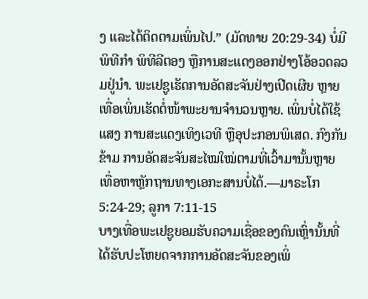ງ ແລະໄດ້ຕິດຕາມເພິ່ນໄປ.” (ມັດທາຍ 20:29-34) ບໍ່ມີພິທີກຳ ພິທີລີຕອງ ຫຼືການສະແດງອອກຢ່າງໂອ້ອວດລວມຢູ່ນຳ. ພະເຢຊູເຮັດການອັດສະຈັນຢ່າງເປີດເຜີຍ ຫຼາຍເທື່ອເພິ່ນເຮັດຕໍ່ໜ້າພະຍານຈຳນວນຫຼາຍ. ເພິ່ນບໍ່ໄດ້ໃຊ້ແສງ ການສະແດງເທິງເວທີ ຫຼືອຸປະກອນພິເສດ. ກົງກັນຂ້າມ ການອັດສະຈັນສະໄໝໃໝ່ຕາມທີ່ເວົ້າມານັ້ນຫຼາຍເທື່ອຫາຫຼັກຖານທາງເອກະສານບໍ່ໄດ້.—ມາຣະໂກ 5:24-29; ລູກາ 7:11-15
ບາງເທື່ອພະເຢຊູຍອມຮັບຄວາມເຊື່ອຂອງຄົນເຫຼົ່ານັ້ນທີ່ໄດ້ຮັບປະໂຫຍດຈາກການອັດສະຈັນຂອງເພິ່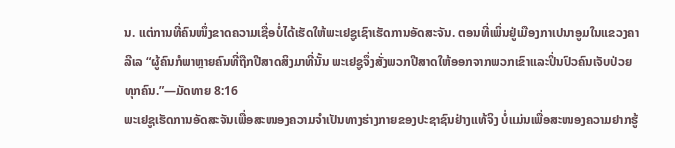ນ. ແຕ່ການທີ່ຄົນໜຶ່ງຂາດຄວາມເຊື່ອບໍ່ໄດ້ເຮັດໃຫ້ພະເຢຊູເຊົາເຮັດການອັດສະຈັນ. ຕອນທີ່ເພິ່ນຢູ່ເມືອງກາເປນາອູມໃນແຂວງຄາລີເລ “ຜູ້ຄົນກໍພາຫຼາຍຄົນທີ່ຖືກປີສາດສິງມາທີ່ນັ້ນ ພະເຢຊູຈຶ່ງສັ່ງພວກປີສາດໃຫ້ອອກຈາກພວກເຂົາແລະປິ່ນປົວຄົນເຈັບປ່ວຍທຸກຄົນ.”—ມັດທາຍ 8:16
ພະເຢຊູເຮັດການອັດສະຈັນເພື່ອສະໜອງຄວາມຈຳເປັນທາງຮ່າງກາຍຂອງປະຊາຊົນຢ່າງແທ້ຈິງ ບໍ່ແມ່ນເພື່ອສະໜອງຄວາມຢາກຮູ້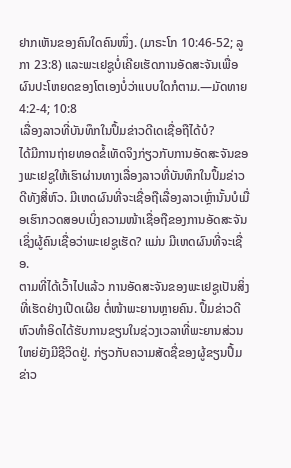ຢາກເຫັນຂອງຄົນໃດຄົນໜຶ່ງ. (ມາຣະໂກ 10:46-52; ລູກາ 23:8) ແລະພະເຢຊູບໍ່ເຄີຍເຮັດການອັດສະຈັນເພື່ອຜົນປະໂຫຍດຂອງໂຕເອງບໍ່ວ່າແບບໃດກໍຕາມ.—ມັດທາຍ 4:2-4; 10:8
ເລື່ອງລາວທີ່ບັນທຶກໃນປຶ້ມຂ່າວດີເດເຊື່ອຖືໄດ້ບໍ?
ໄດ້ມີການຖ່າຍທອດຂໍ້ເທັດຈິງກ່ຽວກັບການອັດສະຈັນຂອງພະເຢຊູໃຫ້ເຮົາຜ່ານທາງເລື່ອງລາວທີ່ບັນທຶກໃນປຶ້ມຂ່າວດີທັງສີ່ຫົວ. ມີເຫດຜົນທີ່ຈະເຊື່ອຖືເລື່ອງລາວເຫຼົ່ານັ້ນບໍເມື່ອເຮົາກວດສອບເບິ່ງຄວາມໜ້າເຊື່ອຖືຂອງການອັດສະຈັນເຊິ່ງຜູ້ຄົນເຊື່ອວ່າພະເຢຊູເຮັດ? ແມ່ນ ມີເຫດຜົນທີ່ຈະເຊື່ອ.
ຕາມທີ່ໄດ້ເວົ້າໄປແລ້ວ ການອັດສະຈັນຂອງພະເຢຊູເປັນສິ່ງທີ່ເຮັດຢ່າງເປີດເຜີຍ ຕໍ່ໜ້າພະຍານຫຼາຍຄົນ. ປຶ້ມຂ່າວດີຫົວທຳອິດໄດ້ຮັບການຂຽນໃນຊ່ວງເວລາທີ່ພະຍານສ່ວນໃຫຍ່ຍັງມີຊີວິດຢູ່. ກ່ຽວກັບຄວາມສັດຊື່ຂອງຜູ້ຂຽນປຶ້ມຂ່າວ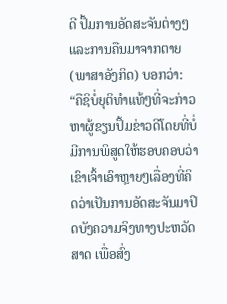ດີ ປຶ້ມການອັດສະຈັນຕ່າງໆແລະການຄືນມາຈາກຕາຍ (ພາສາອັງກິດ) ບອກວ່າ: “ຄືຊິບໍ່ຍຸຕິທຳແທ້ໆທີ່ຈະກ່າວຫາຜູ້ຂຽນປຶ້ມຂ່າວດີໂດຍທີ່ບໍ່ມີການພິສູດໃຫ້ຮອບຄອບວ່າ ເຂົາເຈົ້າເອົາຫຼາຍໆເລື່ອງທີ່ຄິດວ່າເປັນການອັດສະຈັນມາປິດບັງຄວາມຈິງທາງປະຫວັດສາດ ເພື່ອສົ່ງ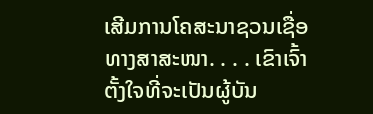ເສີມການໂຄສະນາຊວນເຊື່ອທາງສາສະໜາ. . . . ເຂົາເຈົ້າຕັ້ງໃຈທີ່ຈະເປັນຜູ້ບັນ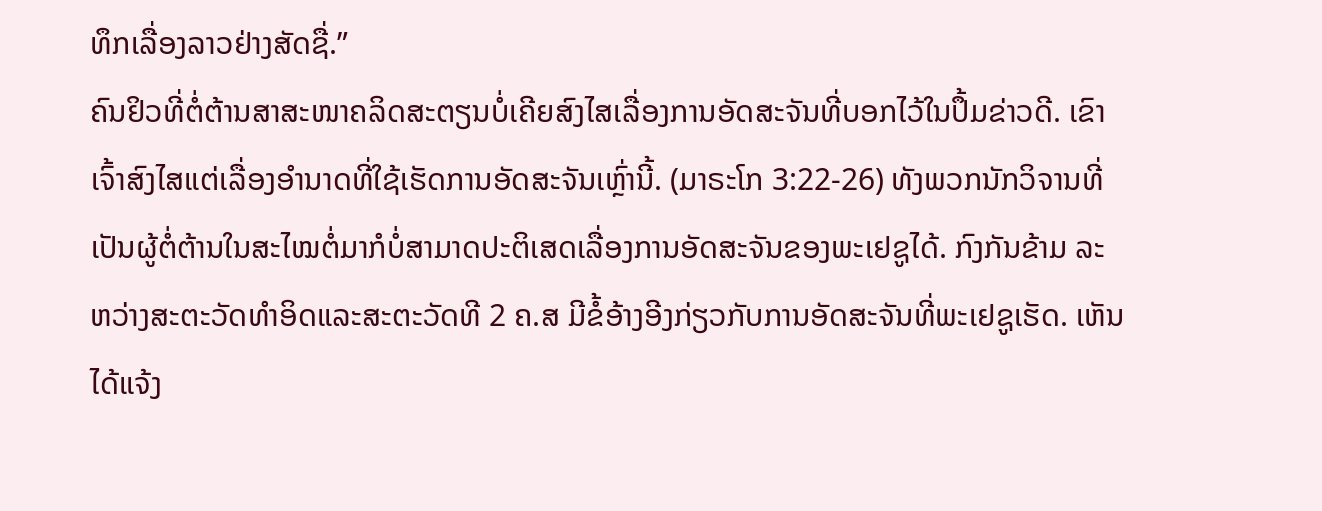ທຶກເລື່ອງລາວຢ່າງສັດຊື່.”
ຄົນຢິວທີ່ຕໍ່ຕ້ານສາສະໜາຄລິດສະຕຽນບໍ່ເຄີຍສົງໄສເລື່ອງການອັດສະຈັນທີ່ບອກໄວ້ໃນປຶ້ມຂ່າວດີ. ເຂົາເຈົ້າສົງໄສແຕ່ເລື່ອງອຳນາດທີ່ໃຊ້ເຮັດການອັດສະຈັນເຫຼົ່ານີ້. (ມາຣະໂກ 3:22-26) ທັງພວກນັກວິຈານທີ່ເປັນຜູ້ຕໍ່ຕ້ານໃນສະໄໝຕໍ່ມາກໍບໍ່ສາມາດປະຕິເສດເລື່ອງການອັດສະຈັນຂອງພະເຢຊູໄດ້. ກົງກັນຂ້າມ ລະຫວ່າງສະຕະວັດທຳອິດແລະສະຕະວັດທີ 2 ຄ.ສ ມີຂໍ້ອ້າງອີງກ່ຽວກັບການອັດສະຈັນທີ່ພະເຢຊູເຮັດ. ເຫັນໄດ້ແຈ້ງ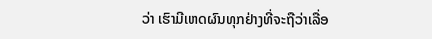ວ່າ ເຮົາມີເຫດຜົນທຸກຢ່າງທີ່ຈະຖືວ່າເລື່ອ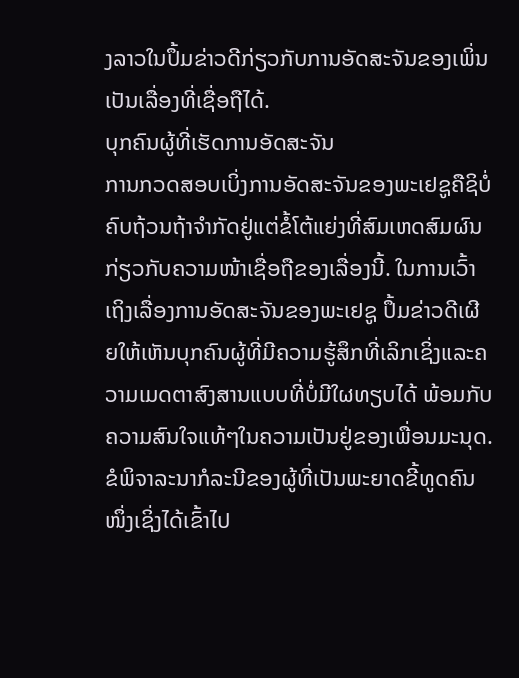ງລາວໃນປຶ້ມຂ່າວດີກ່ຽວກັບການອັດສະຈັນຂອງເພິ່ນເປັນເລື່ອງທີ່ເຊື່ອຖືໄດ້.
ບຸກຄົນຜູ້ທີ່ເຮັດການອັດສະຈັນ
ການກວດສອບເບິ່ງການອັດສະຈັນຂອງພະເຢຊູຄືຊິບໍ່ຄົບຖ້ວນຖ້າຈຳກັດຢູ່ແຕ່ຂໍ້ໂຕ້ແຍ່ງທີ່ສົມເຫດສົມຜົນກ່ຽວກັບຄວາມໜ້າເຊື່ອຖືຂອງເລື່ອງນີ້. ໃນການເວົ້າເຖິງເລື່ອງການອັດສະຈັນຂອງພະເຢຊູ ປຶ້ມຂ່າວດີເຜີຍໃຫ້ເຫັນບຸກຄົນຜູ້ທີ່ມີຄວາມຮູ້ສຶກທີ່ເລິກເຊິ່ງແລະຄວາມເມດຕາສົງສານແບບທີ່ບໍ່ມີໃຜທຽບໄດ້ ພ້ອມກັບຄວາມສົນໃຈແທ້ໆໃນຄວາມເປັນຢູ່ຂອງເພື່ອນມະນຸດ.
ຂໍພິຈາລະນາກໍລະນີຂອງຜູ້ທີ່ເປັນພະຍາດຂີ້ທູດຄົນໜຶ່ງເຊິ່ງໄດ້ເຂົ້າໄປ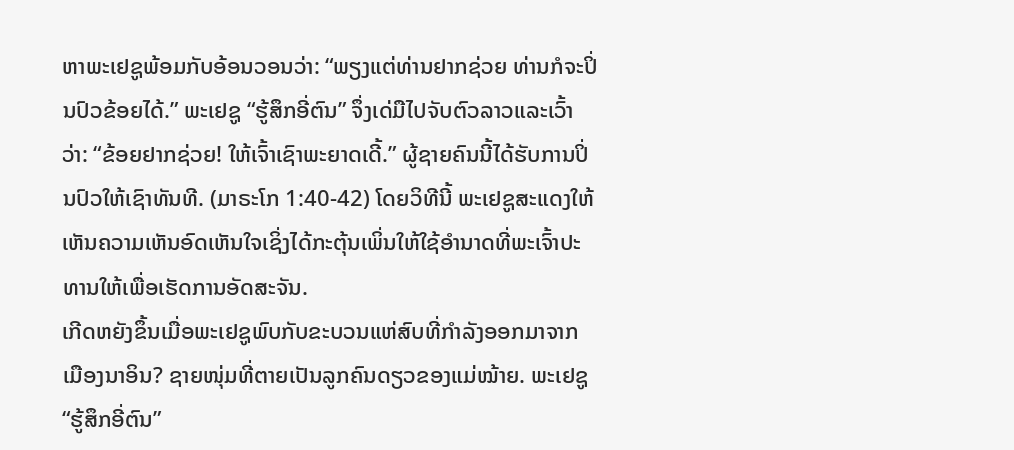ຫາພະເຢຊູພ້ອມກັບອ້ອນວອນວ່າ: “ພຽງແຕ່ທ່ານຢາກຊ່ວຍ ທ່ານກໍຈະປິ່ນປົວຂ້ອຍໄດ້.” ພະເຢຊູ “ຮູ້ສຶກອີ່ຕົນ” ຈຶ່ງເດ່ມືໄປຈັບຕົວລາວແລະເວົ້າວ່າ: “ຂ້ອຍຢາກຊ່ວຍ! ໃຫ້ເຈົ້າເຊົາພະຍາດເດີ້.” ຜູ້ຊາຍຄົນນີ້ໄດ້ຮັບການປິ່ນປົວໃຫ້ເຊົາທັນທີ. (ມາຣະໂກ 1:40-42) ໂດຍວິທີນີ້ ພະເຢຊູສະແດງໃຫ້ເຫັນຄວາມເຫັນອົດເຫັນໃຈເຊິ່ງໄດ້ກະຕຸ້ນເພິ່ນໃຫ້ໃຊ້ອຳນາດທີ່ພະເຈົ້າປະທານໃຫ້ເພື່ອເຮັດການອັດສະຈັນ.
ເກີດຫຍັງຂຶ້ນເມື່ອພະເຢຊູພົບກັບຂະບວນແຫ່ສົບທີ່ກຳລັງອອກມາຈາກເມືອງນາອິນ? ຊາຍໜຸ່ມທີ່ຕາຍເປັນລູກຄົນດຽວຂອງແມ່ໝ້າຍ. ພະເຢຊູ “ຮູ້ສຶກອີ່ຕົນ”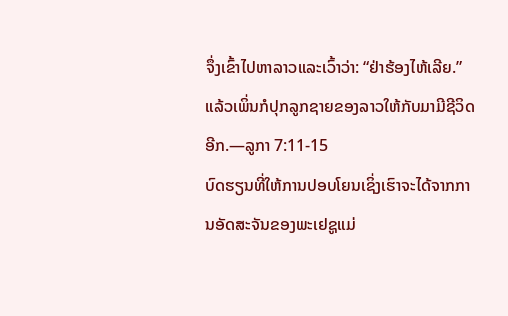ຈຶ່ງເຂົ້າໄປຫາລາວແລະເວົ້າວ່າ: “ຢ່າຮ້ອງໄຫ້ເລີຍ.” ແລ້ວເພິ່ນກໍປຸກລູກຊາຍຂອງລາວໃຫ້ກັບມາມີຊີວິດອີກ.—ລູກາ 7:11-15
ບົດຮຽນທີ່ໃຫ້ການປອບໂຍນເຊິ່ງເຮົາຈະໄດ້ຈາກການອັດສະຈັນຂອງພະເຢຊູແມ່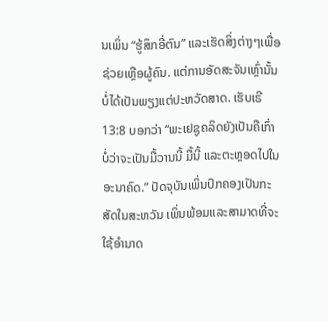ນເພິ່ນ “ຮູ້ສຶກອີ່ຕົນ” ແລະເຮັດສິ່ງຕ່າງໆເພື່ອຊ່ວຍເຫຼືອຜູ້ຄົນ. ແຕ່ການອັດສະຈັນເຫຼົ່ານັ້ນບໍ່ໄດ້ເປັນພຽງແຕ່ປະຫວັດສາດ. ເຮັບເຣີ 13:8 ບອກວ່າ “ພະເຢຊູຄລິດຍັງເປັນຄືເກົ່າ ບໍ່ວ່າຈະເປັນມື້ວານນີ້ ມື້ນີ້ ແລະຕະຫຼອດໄປໃນອະນາຄົດ.” ປັດຈຸບັນເພິ່ນປົກຄອງເປັນກະສັດໃນສະຫວັນ ເພິ່ນພ້ອມແລະສາມາດທີ່ຈະໃຊ້ອຳນາດ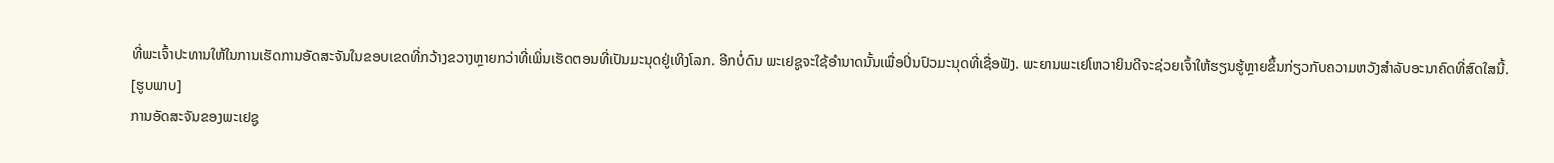ທີ່ພະເຈົ້າປະທານໃຫ້ໃນການເຮັດການອັດສະຈັນໃນຂອບເຂດທີ່ກວ້າງຂວາງຫຼາຍກວ່າທີ່ເພິ່ນເຮັດຕອນທີ່ເປັນມະນຸດຢູ່ເທິງໂລກ. ອີກບໍ່ດົນ ພະເຢຊູຈະໃຊ້ອຳນາດນັ້ນເພື່ອປິ່ນປົວມະນຸດທີ່ເຊື່ອຟັງ. ພະຍານພະເຢໂຫວາຍິນດີຈະຊ່ວຍເຈົ້າໃຫ້ຮຽນຮູ້ຫຼາຍຂຶ້ນກ່ຽວກັບຄວາມຫວັງສຳລັບອະນາຄົດທີ່ສົດໃສນີ້.
[ຮູບພາບ]
ການອັດສະຈັນຂອງພະເຢຊູ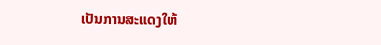ເປັນການສະແດງໃຫ້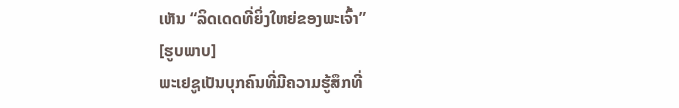ເຫັນ “ລິດເດດທີ່ຍິ່ງໃຫຍ່ຂອງພະເຈົ້າ”
[ຮູບພາບ]
ພະເຢຊູເປັນບຸກຄົນທີ່ມີຄວາມຮູ້ສຶກທີ່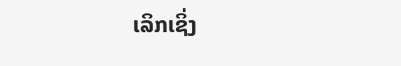ເລິກເຊິ່ງ